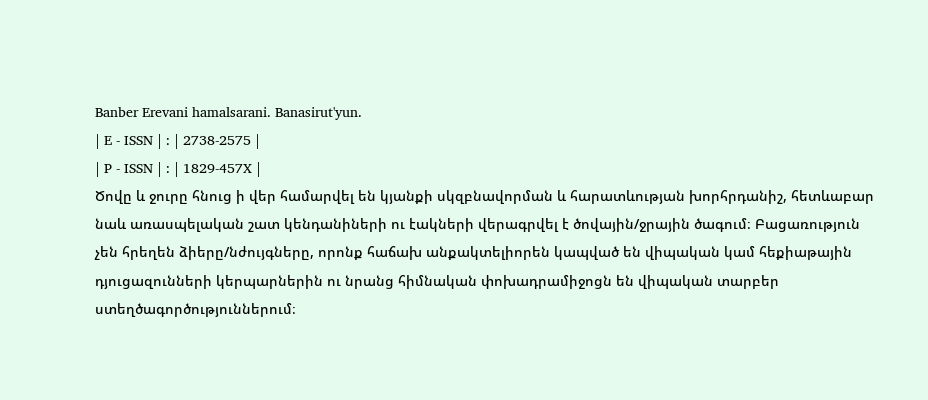Banber Erevani hamalsarani. Banasirut'yun.
| E - ISSN | : | 2738-2575 |
| P - ISSN | : | 1829-457X |
Ծովը և ջուրը հնուց ի վեր համարվել են կյանքի սկզբնավորման և հարատևության խորհրդանիշ, հետևաբար նաև առասպելական շատ կենդանիների ու էակների վերագրվել է ծովային/ջրային ծագում։ Բացառություն չեն հրեղեն ձիերը/նժույգները, որոնք հաճախ անքակտելիորեն կապված են վիպական կամ հեքիաթային դյուցազունների կերպարներին ու նրանց հիմնական փոխադրամիջոցն են վիպական տարբեր ստեղծագործություններում։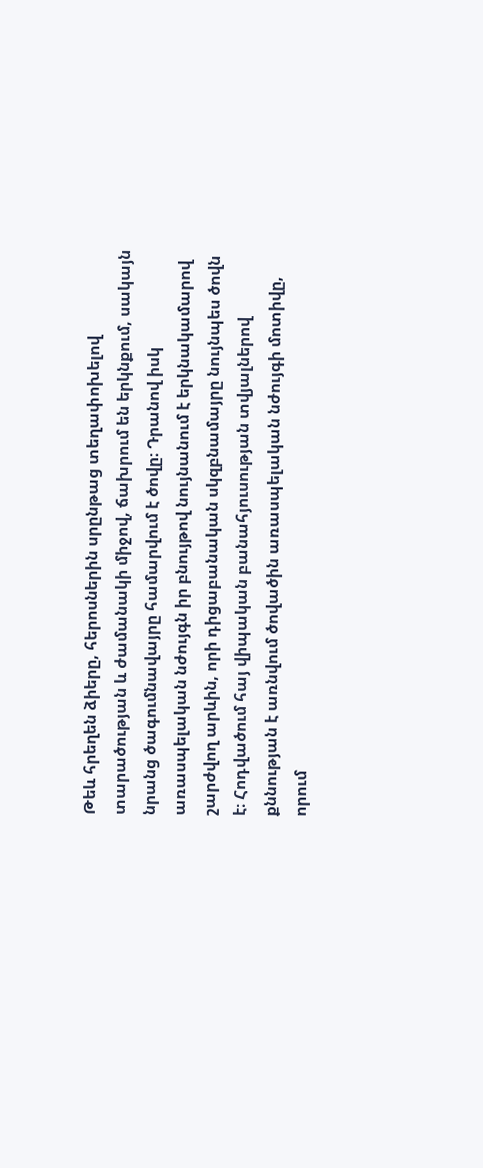Թեև հրեղեն ձիերը, հերոսներին սրընթաց տեղափոխելով տարածության և ժամանակի միջով, ճախրում են երկնքում, սակայն նրանց ծագումնավայրը համարվում է ծովը։ Դրանով իսկ առասպելական նժույգն իր բնույթով նույնանում է երկնակամարով շարժվող արևին, որի դիցաբանական սկզբնամայրը նույնպես ծովն է։ Հոդվածում հայ վիպական բանահյուսության տվյալներով քննության է առնվում ծովածին առասպելական նժույգի մոտիվը, որում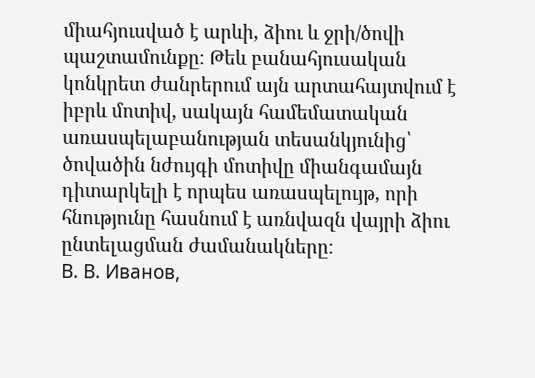միահյուսված է արևի, ձիու և ջրի/ծովի պաշտամունքը։ Թեև բանահյուսական կոնկրետ ժանրերում այն արտահայտվում է իբրև մոտիվ, սակայն համեմատական առասպելաբանության տեսանկյունից՝ ծովածին նժույգի մոտիվը միանգամայն դիտարկելի է որպես առասպելույթ, որի հնությունը հասնում է առնվազն վայրի ձիու ընտելացման ժամանակները։
В. В. Иванов,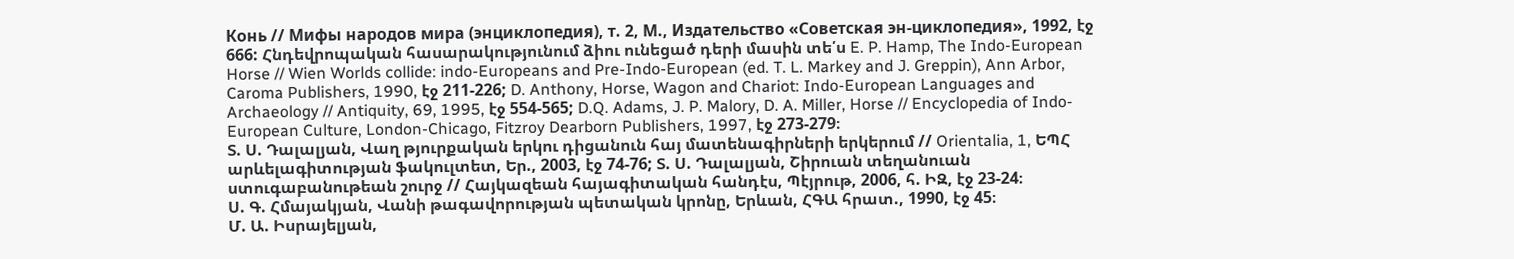Конь // Мифы народов мира (энциклопедия), т. 2, М., Издательство «Советская эн-циклопедия», 1992, էջ 666: Հնդեվրոպական հասարակությունում ձիու ունեցած դերի մասին տե՛ս E. P. Hamp, The Indo-European Horse // Wien Worlds collide: indo-Europeans and Pre-Indo-European (ed. T. L. Markey and J. Greppin), Ann Arbor, Caroma Publishers, 1990, էջ 211-226; D. Anthony, Horse, Wagon and Chariot: Indo-European Languages and Archaeology // Antiquity, 69, 1995, էջ 554-565; D.Q. Adams, J. P. Malory, D. A. Miller, Horse // Encyclopedia of Indo-European Culture, London-Chicago, Fitzroy Dearborn Publishers, 1997, էջ 273-279։
Տ. Ս. Դալալյան, Վաղ թյուրքական երկու դիցանուն հայ մատենագիրների երկերում // Orientalia, 1, ԵՊՀ արևելագիտության ֆակուլտետ, Եր., 2003, էջ 74-76; Տ. Ս. Դալալյան, Շիրուան տեղանուան ստուգաբանութեան շուրջ // Հայկազեան հայագիտական հանդէս, Պէյրութ, 2006, հ. ԻԶ, էջ 23-24։
Ս. Գ. Հմայակյան, Վանի թագավորության պետական կրոնը, Երևան, ՀԳԱ հրատ., 1990, էջ 45։
Մ. Ա. Իսրայելյան,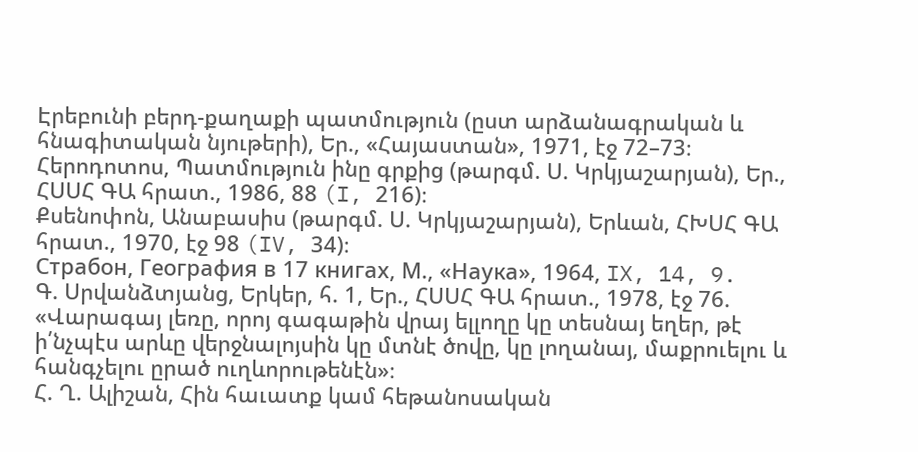Էրեբունի բերդ-քաղաքի պատմություն (ըստ արձանագրական և հնագիտական նյութերի), Եր., «Հայաստան», 1971, էջ 72–73։
Հերոդոտոս, Պատմություն ինը գրքից (թարգմ. Ս. Կրկյաշարյան), Եր., ՀՍՍՀ ԳԱ հրատ., 1986, 88 (I, 216)։
Քսենոփոն, Անաբասիս (թարգմ. Ս. Կրկյաշարյան), Երևան, ՀԽՍՀ ԳԱ հրատ., 1970, էջ 98 (IV, 34)։
Страбон, География в 17 книгах, М., «Наука», 1964, IX, 14, 9.
Գ. Սրվանձտյանց, Երկեր, հ. 1, Եր., ՀՍՍՀ ԳԱ հրատ., 1978, էջ 76. «Վարագայ լեռը, որոյ գագաթին վրայ ելլողը կը տեսնայ եղեր, թէ ի՛նչպէս արևը վերջնալոյսին կը մտնէ ծովը, կը լողանայ, մաքրուելու և հանգչելու ըրած ուղևորութենէն»։
Հ. Ղ. Ալիշան, Հին հաւատք կամ հեթանոսական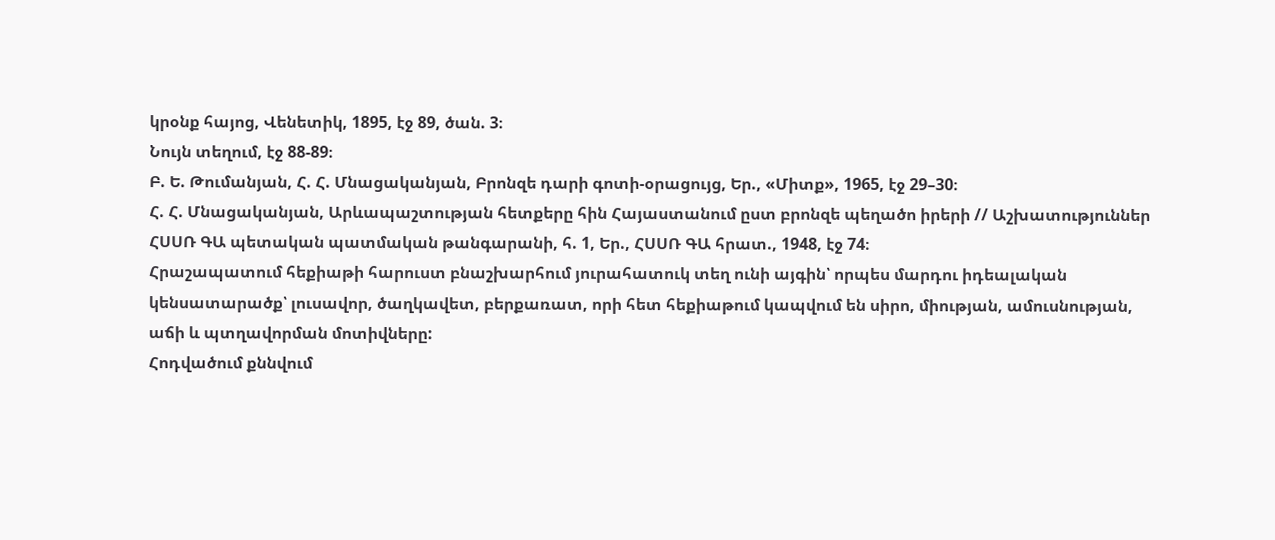կրօնք հայոց, Վենետիկ, 1895, էջ 89, ծան. 3։
Նույն տեղում, էջ 88-89։
Բ. Ե. Թումանյան, Հ. Հ. Մնացականյան, Բրոնզե դարի գոտի-օրացույց, Եր., «Միտք», 1965, էջ 29–30։
Հ. Հ. Մնացականյան, Արևապաշտության հետքերը հին Հայաստանում ըստ բրոնզե պեղածո իրերի // Աշխատություններ ՀՍՍՌ ԳԱ պետական պատմական թանգարանի, հ. 1, Եր., ՀՍՍՌ ԳԱ հրատ., 1948, էջ 74։
Հրաշապատում հեքիաթի հարուստ բնաշխարհում յուրահատուկ տեղ ունի այգին՝ որպես մարդու իդեալական կենսատարածք՝ լուսավոր, ծաղկավետ, բերքառատ, որի հետ հեքիաթում կապվում են սիրո, միության, ամուսնության, աճի և պտղավորման մոտիվները:
Հոդվածում քննվում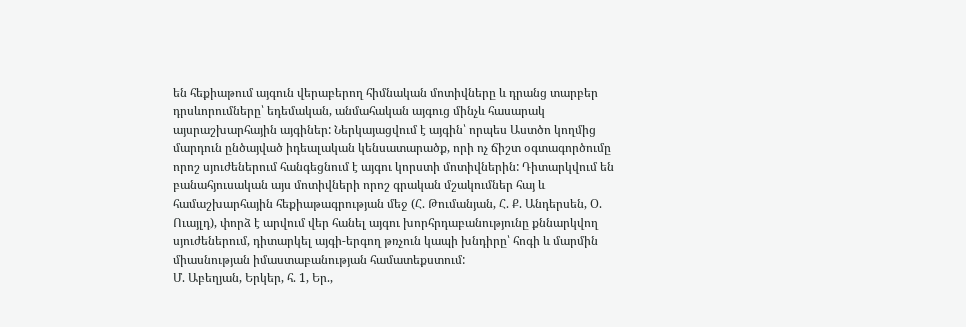են հեքիաթում այգուն վերաբերող հիմնական մոտիվները և դրանց տարբեր դրսևորումները՝ եդեմական, անմահական այգուց մինչև հասարակ այսրաշխարհային այգիներ: Ներկայացվում է այգին՝ որպես Աստծո կողմից մարդուն ընծայված իդեալական կենսատարածք, որի ոչ ճիշտ օգտագործումը որոշ սյուժեներում հանգեցնում է այգու կորստի մոտիվներին: Դիտարկվում են բանահյուսական այս մոտիվների որոշ գրական մշակումներ հայ և համաշխարհային հեքիաթագրության մեջ (Հ. Թումանյան, Հ. Ք. Անդերսեն, Օ. Ուայլդ), փորձ է արվում վեր հանել այգու խորհրդաբանությունը քննարկվող սյուժեներում, դիտարկել այգի-երգող թռչուն կապի խնդիրը՝ հոգի և մարմին միասնության իմաստաբանության համատեքստում:
Մ. Աբեղյան, Երկեր, հ. 1, Եր.,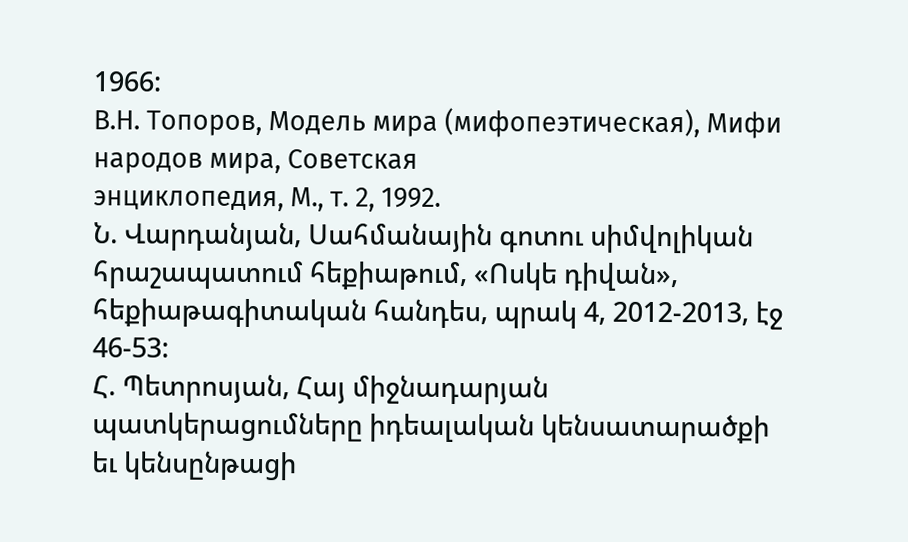1966:
В.Н. Топоров, Модель мира (мифопеэтическая), Мифи народов мира, Советская
энциклопедия, М., т. 2, 1992.
Ն. Վարդանյան, Սահմանային գոտու սիմվոլիկան հրաշապատում հեքիաթում, «Ոսկե դիվան»,
հեքիաթագիտական հանդես, պրակ 4, 2012-2013, էջ 46-53:
Հ. Պետրոսյան, Հայ միջնադարյան պատկերացումները իդեալական կենսատարածքի եւ կենսընթացի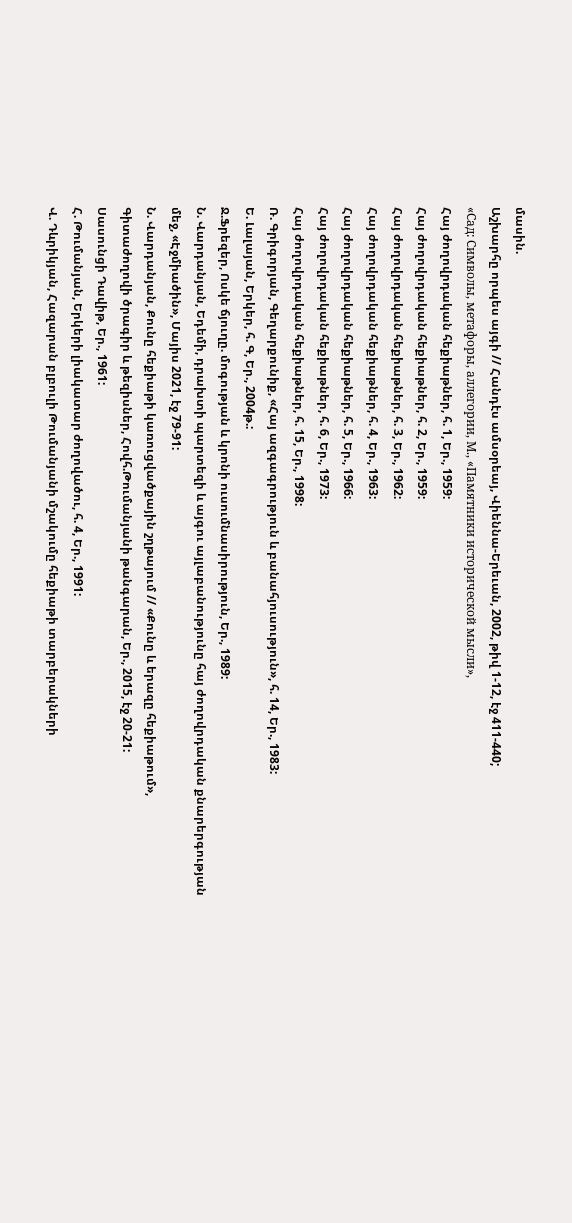մասին.
Աշխարհը որպես այգի // Հանդէս ամսօրեայ, Վիեննա-Երեւան, 2002, թիվ 1-12, էջ 411-440;
«Сад: Символы, метафоры, аллегории, М., «Памятники исторической мысли»,
Հայ ժողովրդական հեքիաթներ, հ. 1, Եր., 1959:
Հայ ժողովրդական հեքիաթներ, հ. 2, Եր., 1959:
Հայ ժողովրդական հեքիաթներ, հ. 3, Եր., 1962:
Հայ ժողովրդական հեքիաթներ, հ. 4, Եր., 1963:
Հայ ժողովրդական հեքիաթներ, հ. 5, Եր., 1966:
Հայ ժողովրդական հեքիաթներ, հ. 6, Եր., 1973:
Հայ ժողովրդական հեքիաթներ, հ. 15, Եր., 1998:
Ռ. Գրիգորյան, Գեղարքունիք, «Հայ ազգագրություն և բանահյուսություն», հ. 14, Եր., 1983:
Ե. Լալայան, Երկեր, հ. Գ, Եր., 2004թ.:
Ջ.Ֆրեզեր, Ոսկե ճյուղը. մոգության և կրոնի ուսումնասիրություն, Եր., 1989:
Ն. Վարդանյան, Եդեմի, դրախտի պարտեզի և այգու այլաբանությունը հայ ժողովրդական քնարերգության
մեջ, «Էջմիածին», Մայիս 2021, էջ 79-91:
Ն. Վարդանյան, Քունը հեքիաթի կառուցվածքային շղթայում // «Քունը և երազը հեքիաթում»,
Գիտաժողովի ծրագիր և թեզիսներ, Հովհ.Թումանյանի թանգարան, Եր., 2015, էջ 20-21:
Սասունցի Դավիթ, Եր., 1961:
Հ. Թումանյան, Երկերի լիակատար ժողովածու, հ. 4, Եր., 1991:
Վ. Դևրիկյան, Հազարան բլբուլի Թումանյանի մշակումը հեքիաթի տարբերակների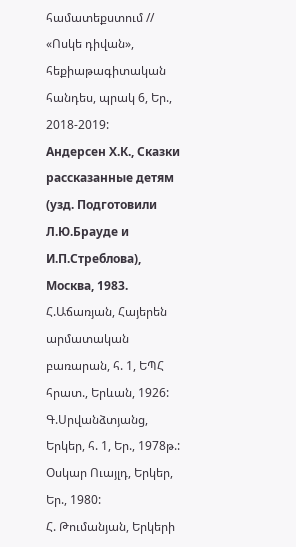համատեքստում //
«Ոսկե դիվան», հեքիաթագիտական հանդես, պրակ 6, Եր., 2018-2019:
Андерсен Х.К., Сказки рассказанные детям (узд. Подготовили Л.Ю.Брауде и
И.П.Стреблова), Москва, 1983.
Հ.Աճառյան, Հայերեն արմատական բառարան, հ. 1, ԵՊՀ հրատ., Երևան, 1926:
Գ.Սրվանձտյանց, Երկեր, հ. 1, Եր., 1978թ.:
Օսկար Ուայլդ, Երկեր, Եր., 1980:
Հ. Թումանյան, Երկերի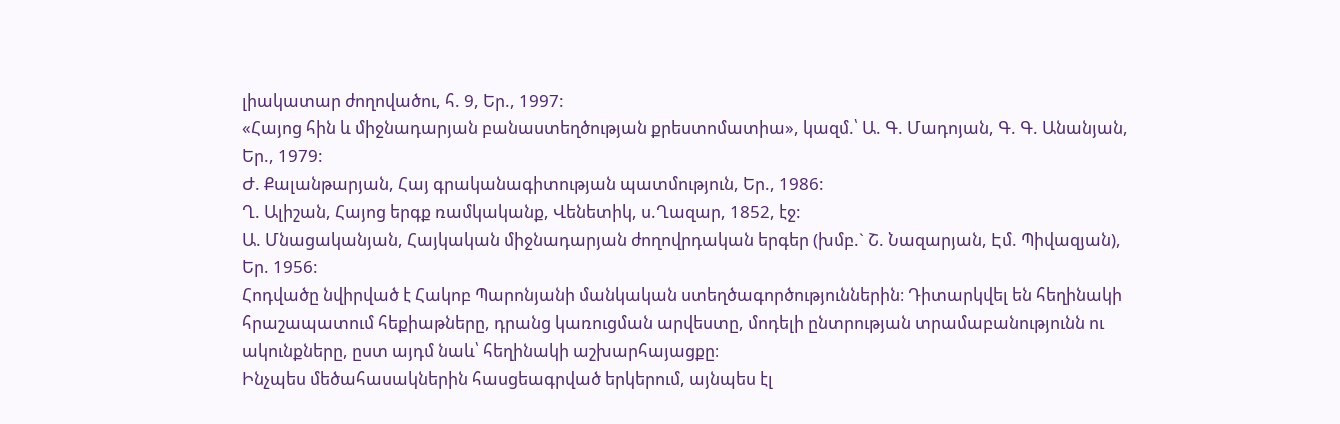լիակատար ժողովածու, հ. 9, Եր., 1997:
«Հայոց հին և միջնադարյան բանաստեղծության քրեստոմատիա», կազմ.՝ Ա. Գ. Մադոյան, Գ. Գ. Անանյան,
Եր., 1979:
Ժ. Քալանթարյան, Հայ գրականագիտության պատմություն, Եր., 1986:
Ղ. Ալիշան, Հայոց երգք ռամկականք, Վենետիկ, ս.Ղազար, 1852, էջ:
Ա. Մնացականյան, Հայկական միջնադարյան ժողովրդական երգեր (խմբ.` Շ. Նազարյան, Էմ. Պիվազյան),
Եր. 1956:
Հոդվածը նվիրված է Հակոբ Պարոնյանի մանկական ստեղծագործություններին։ Դիտարկվել են հեղինակի հրաշապատում հեքիաթները, դրանց կառուցման արվեստը, մոդելի ընտրության տրամաբանությունն ու ակունքները, ըստ այդմ նաև՝ հեղինակի աշխարհայացքը։
Ինչպես մեծահասակներին հասցեագրված երկերում, այնպես էլ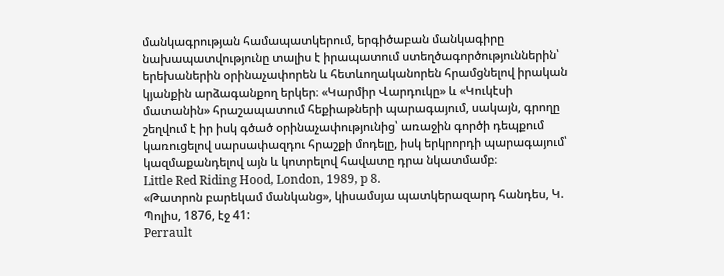մանկագրության համապատկերում, երգիծաբան մանկագիրը նախապատվությունը տալիս է իրապատում ստեղծագործություններին՝ երեխաներին օրինաչափորեն և հետևողականորեն հրամցնելով իրական կյանքին արձագանքող երկեր։ «Կարմիր Վարդուկը» և «Կուկէսի մատանին» հրաշապատում հեքիաթների պարագայում, սակայն, գրողը շեղվում է իր իսկ գծած օրինաչափությունից՝ առաջին գործի դեպքում կառուցելով սարսափազդու հրաշքի մոդելը, իսկ երկրորդի պարագայում՝ կազմաքանդելով այն և կոտրելով հավատը դրա նկատմամբ։
Little Red Riding Hood, London, 1989, p 8.
«Թատրոն բարեկամ մանկանց», կիսամսյա պատկերազարդ հանդես, Կ. Պոլիս, 1876, էջ 41:
Perrault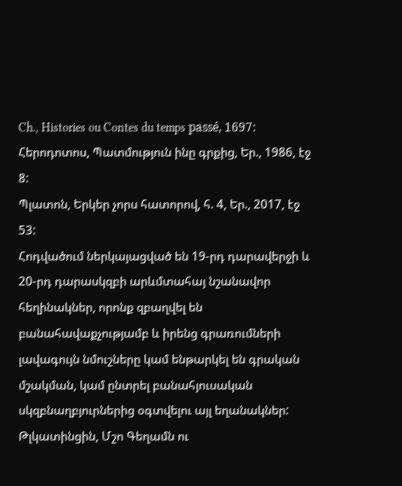Ch., Histories ou Contes du temps passé, 1697:
Հերոդոտոս, Պատմություն ինը գրքից, Եր., 1986, էջ 8:
Պլատոն, Երկեր չորս հատորով, հ. 4, Եր., 2017, էջ 53:
Հոդվածում ներկայացված են 19-րդ դարավերջի և 20-րդ դարասկզբի արևմտահայ նշանավոր հեղինակներ, որոնք զբաղվել են բանահավաքչությամբ և իրենց գրառումների լավագույն նմուշները կամ ենթարկել են գրական մշակման, կամ ընտրել բանահյուսական սկզբնաղբյուրներից օգտվելու այլ եղանակներ: Թլկատինցին, Մշո Գեղամն ու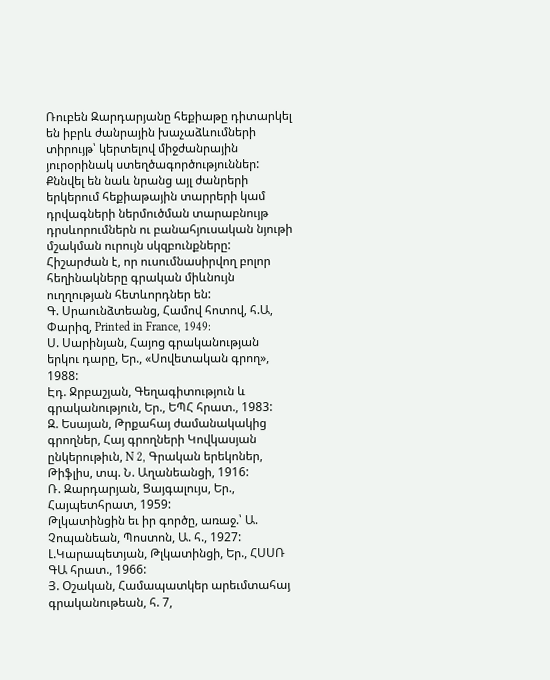Ռուբեն Զարդարյանը հեքիաթը դիտարկել են իբրև ժանրային խաչաձևումների տիրույթ՝ կերտելով միջժանրային յուրօրինակ ստեղծագործություններ: Քննվել են նաև նրանց այլ ժանրերի երկերում հեքիաթային տարրերի կամ դրվագների ներմուծման տարաբնույթ դրսևորումներն ու բանահյուսական նյութի մշակման ուրույն սկզբունքները: Հիշարժան է, որ ուսումնասիրվող բոլոր հեղինակները գրական միևնույն ուղղության հետևորդներ են:
Գ. Սրաունձտեանց, Համով հոտով, հ.Ա, Փարիզ, Printed in France, 1949:
Ս. Սարինյան, Հայոց գրականության երկու դարը, Եր., «Սովետական գրող», 1988:
Էդ. Ջրբաշյան, Գեղագիտություն և գրականություն, Եր., ԵՊՀ հրատ., 1983:
Զ. Եսայան, Թրքահայ ժամանակակից գրողներ, Հայ գրողների Կովկասյան ընկերութիւն, N 2, Գրական երեկոներ, Թիֆլիս, տպ. Ն. Աղանեանցի, 1916:
Ռ. Զարդարյան, Ցայգալույս, Եր., Հայպետհրատ, 1959:
Թլկատինցին եւ իր գործը, առաջ.՝ Ա. Չոպանեան, Պոստոն, Ա. հ., 1927:
Լ.Կարապետյան, Թլկատինցի, Եր., ՀՍՍՌ ԳԱ հրատ., 1966:
Յ. Օշական, Համապատկեր արեւմտահայ գրականութեան, հ. 7,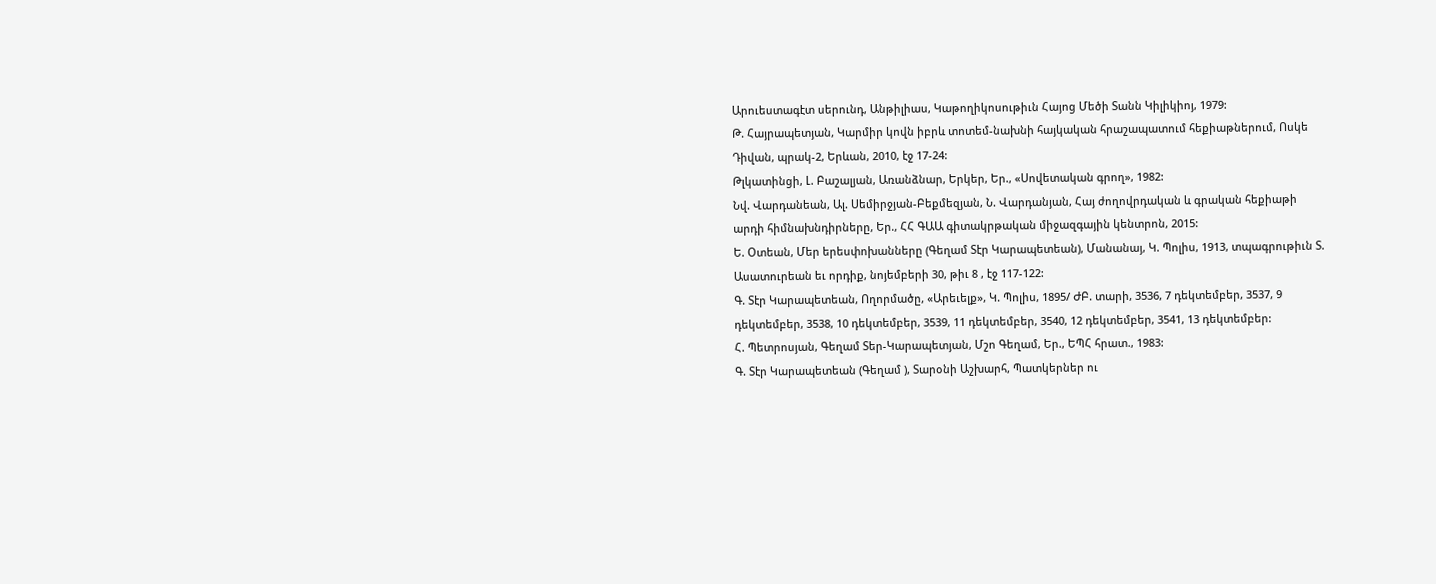Արուեստագէտ սերունդ, Անթիլիաս, Կաթողիկոսութիւն Հայոց Մեծի Տանն Կիլիկիոյ, 1979:
Թ. Հայրապետյան, Կարմիր կովն իբրև տոտեմ-նախնի հայկական հրաշապատում հեքիաթներում, Ոսկե Դիվան, պրակ-2, Երևան, 2010, էջ 17-24:
Թլկատինցի, Լ. Բաշալյան, Առանձնար, Երկեր, Եր., «Սովետական գրող», 1982:
Նվ. Վարդանեան, Ալ. Սեմիրջյան-Բեքմեզյան, Ն. Վարդանյան, Հայ ժողովրդական և գրական հեքիաթի արդի հիմնախնդիրները, Եր., ՀՀ ԳԱԱ գիտակրթական միջազգային կենտրոն, 2015:
Ե. Օտեան, Մեր երեսփոխանները (Գեղամ Տէր Կարապետեան), Մանանայ, Կ. Պոլիս, 1913, տպագրութիւն Տ. Ասատուրեան եւ որդիք, նոյեմբերի 30, թիւ 8 , էջ 117-122:
Գ. Տէր Կարապետեան, Ողորմածը, «Արեւելք», Կ. Պոլիս, 1895/ ԺԲ. տարի, 3536, 7 դեկտեմբեր, 3537, 9 դեկտեմբեր, 3538, 10 դեկտեմբեր, 3539, 11 դեկտեմբեր, 3540, 12 դեկտեմբեր, 3541, 13 դեկտեմբեր:
Հ. Պետրոսյան, Գեղամ Տեր-Կարապետյան, Մշո Գեղամ, Եր., ԵՊՀ հրատ., 1983:
Գ. Տէր Կարապետեան (Գեղամ ), Տարօնի Աշխարհ, Պատկերներ ու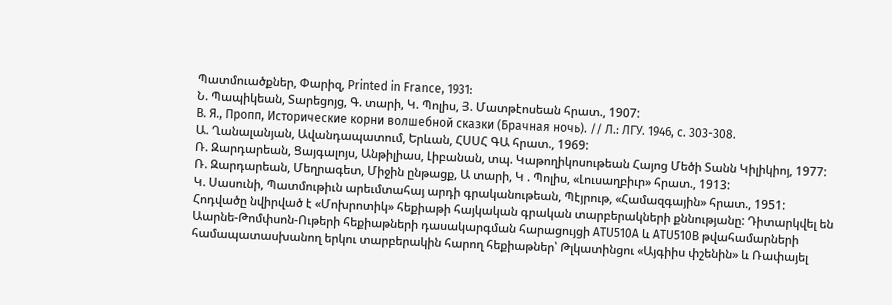Պատմուածքներ, Փարիզ, Printed in France, 1931:
Ն. Պապիկեան, Տարեցոյց, Գ. տարի, Կ. Պոլիս, Յ. Մատթէոսեան հրատ., 1907:
В. Я., Пропп, Исторические корни волшебной сказки (Брачная ночь). // Л.: ЛГУ. 1946, c. 303-308.
Ա. Ղանալանյան, Ավանդապատում, Երևան, ՀՍՍՀ ԳԱ հրատ., 1969:
Ռ. Զարդարեան, Ցայգալոյս, Անթիլիաս, Լիբանան, տպ. Կաթողիկոսութեան Հայոց Մեծի Տանն Կիլիկիոյ, 1977:
Ռ. Զարդարեան, Մեղրագետ, Միջին ընթացք, Ա տարի, Կ . Պոլիս, «Լուսաղբիւր» հրատ., 1913:
Կ. Սասունի, Պատմութիւն արեւմտահայ արդի գրականութեան, Պէյրութ, «Համազգային» հրատ., 1951:
Հոդվածը նվիրված է «Մոխրոտիկ» հեքիաթի հայկական գրական տարբերակների քննությանը: Դիտարկվել են Աարնե-Թոմփսոն-Ութերի հեքիաթների դասակարգման հարացույցի ATU510A և ATU510B թվահամարների համապատասխանող երկու տարբերակին հարող հեքիաթներ՝ Թլկատինցու «Այգիիս փշենին» և Ռափայել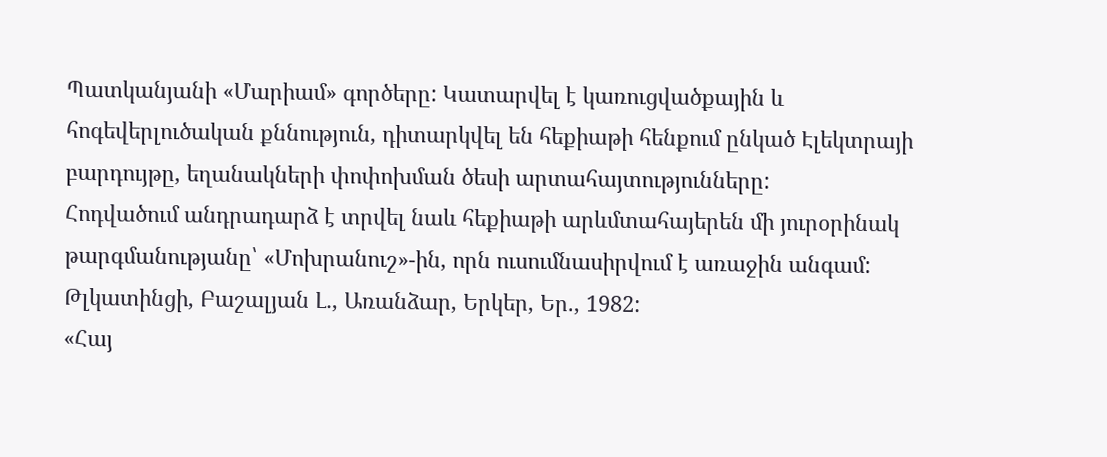Պատկանյանի «Մարիամ» գործերը: Կատարվել է կառուցվածքային և հոգեվերլուծական քննություն, դիտարկվել են հեքիաթի հենքում ընկած Էլեկտրայի բարդույթը, եղանակների փոփոխման ծեսի արտահայտությունները:
Հոդվածում անդրադարձ է տրվել նաև հեքիաթի արևմտահայերեն մի յուրօրինակ թարգմանությանը՝ «Մոխրանուշ»-ին, որն ուսումնասիրվում է առաջին անգամ:
Թլկատինցի, Բաշալյան Լ․, Առանձար, Երկեր, Եր., 1982:
«Հայ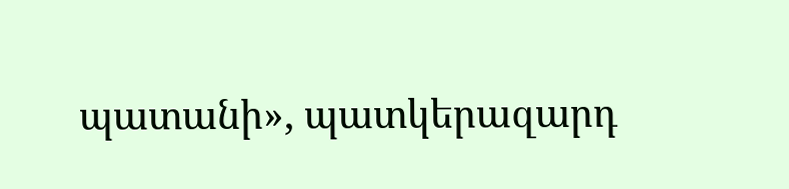պատանի», պատկերազարդ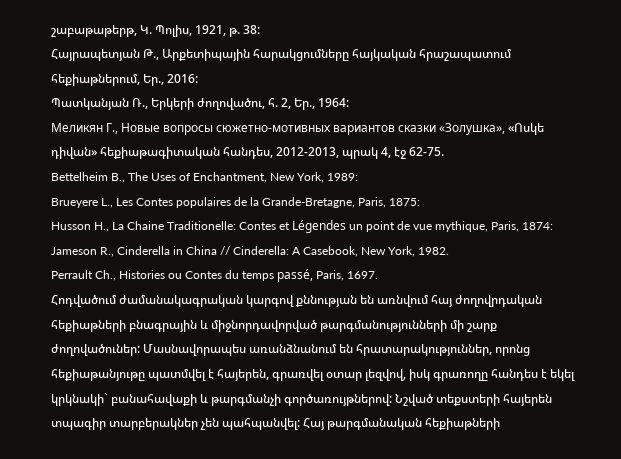շաբաթաթերթ, Կ. Պոլիս, 1921, թ. 38:
Հայրապետյան Թ., Արքետիպային հարակցումները հայկական հրաշապատում հեքիաթներում, Եր., 2016:
Պատկանյան Ռ., Երկերի ժողովածու, հ. 2, Եր., 1964:
Меликян Г., Новые вопросы сюжетно-мотивных вариантов сказки «Золушка», «Ոսկե դիվան» հեքիաթագիտական հանդես, 2012-2013, պրակ 4, էջ 62-75.
Bettelheim B., The Uses of Enchantment, New York, 1989:
Brueyere L., Les Contes populaires de la Grande-Bretagne, Paris, 1875:
Husson H., La Chaine Traditionelle: Contes et Légendes un point de vue mythique, Paris, 1874:
Jameson R., Cinderella in China // Cinderella: A Casebook, New York, 1982.
Perrault Ch., Histories ou Contes du temps passé, Paris, 1697.
Հոդվածում ժամանակագրական կարգով քննության են առնվում հայ ժողովրդական հեքիաթների բնագրային և միջնորդավորված թարգմանությունների մի շարք ժողովածուներ: Մասնավորապես առանձնանում են հրատարակություններ, որոնց հեքիաթանյութը պատմվել է հայերեն, գրառվել օտար լեզվով, իսկ գրառողը հանդես է եկել կրկնակի` բանահավաքի և թարգմանչի գործառույթներով: Նշված տեքստերի հայերեն տպագիր տարբերակներ չեն պահպանվել: Հայ թարգմանական հեքիաթների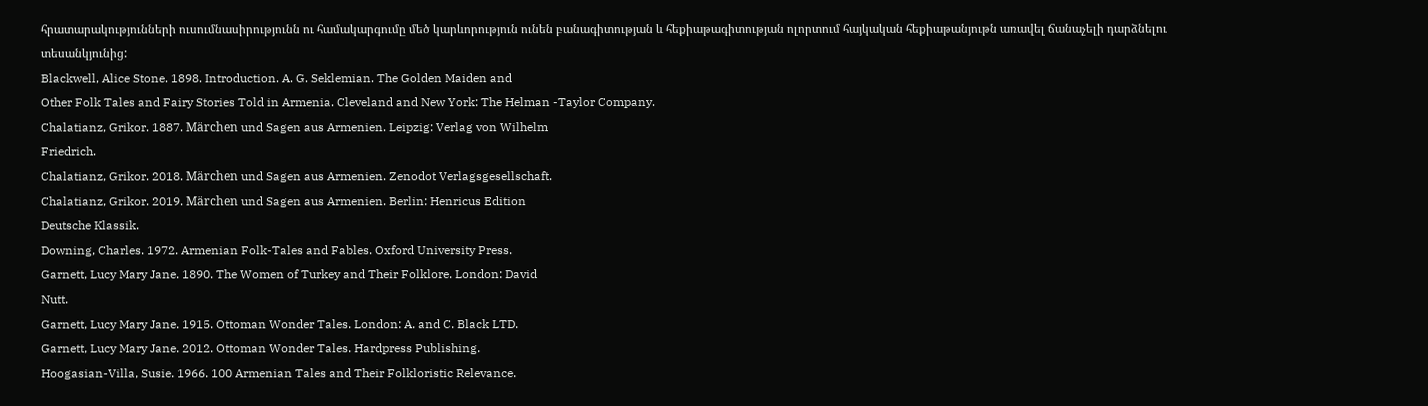հրատարակությունների ուսումնասիրությունն ու համակարգումը մեծ կարևորություն ունեն բանագիտության և հեքիաթագիտության ոլորտում հայկական հեքիաթանյութն առավել ճանաչելի դարձնելու տեսանկյունից:
Blackwell, Alice Stone. 1898. Introduction. A. G. Seklemian. The Golden Maiden and
Other Folk Tales and Fairy Stories Told in Armenia. Cleveland and New York: The Helman -Taylor Company.
Chalatianz, Grikor. 1887. Märchen und Sagen aus Armenien. Leipzig: Verlag von Wilhelm
Friedrich.
Chalatianz, Grikor. 2018. Märchen und Sagen aus Armenien. Zenodot Verlagsgesellschaft.
Chalatianz, Grikor. 2019. Märchen und Sagen aus Armenien. Berlin: Henricus Edition
Deutsche Klassik.
Downing, Charles. 1972. Armenian Folk-Tales and Fables. Oxford University Press.
Garnett, Lucy Mary Jane. 1890. The Women of Turkey and Their Folklore. London: David
Nutt.
Garnett, Lucy Mary Jane. 1915. Ottoman Wonder Tales. London: A. and C. Black LTD.
Garnett, Lucy Mary Jane. 2012. Ottoman Wonder Tales. Hardpress Publishing.
Hoogasian-Villa, Susie. 1966. 100 Armenian Tales and Their Folkloristic Relevance.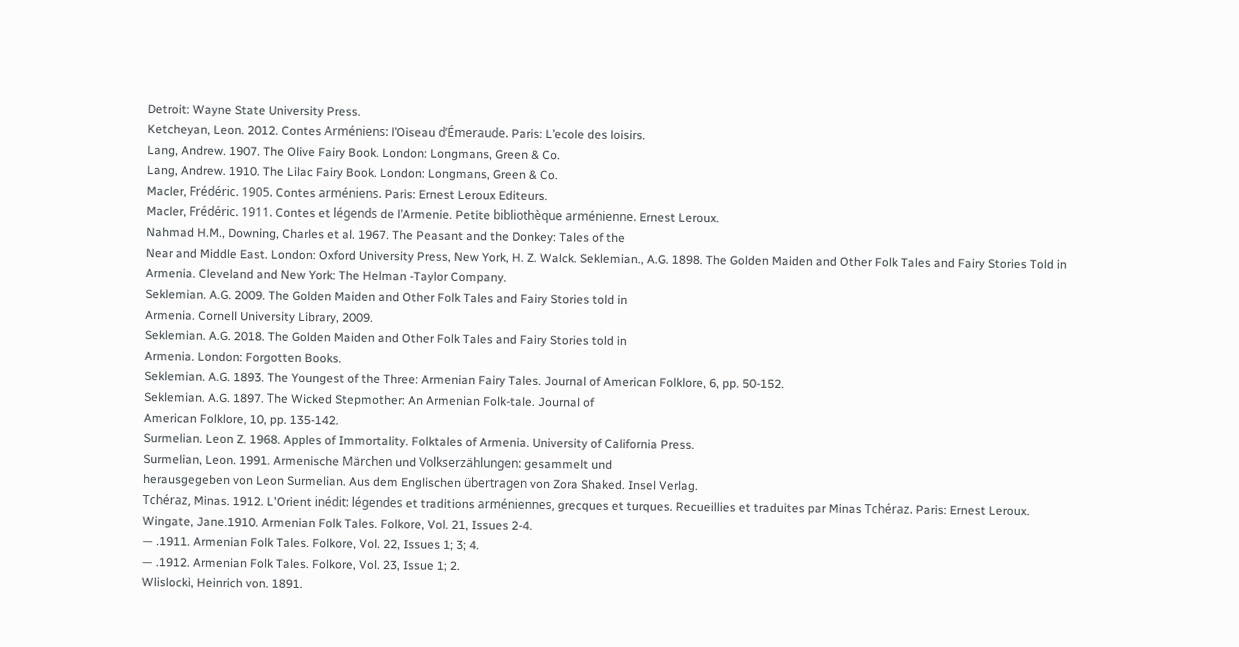Detroit: Wayne State University Press.
Ketcheyan, Leon. 2012. Contes Arméniens: l’Oiseau d’Émeraude. Paris: L’ecole des loisirs.
Lang, Andrew. 1907. The Olive Fairy Book. London: Longmans, Green & Co.
Lang, Andrew. 1910. The Lilac Fairy Book. London: Longmans, Green & Co.
Macler, Frédéric. 1905. Contes arméniens. Paris: Ernest Leroux Editeurs.
Macler, Frédéric. 1911. Contes et légends de l’Armenie. Petite bibliothèque arménienne. Ernest Leroux.
Nahmad H.M., Downing, Charles et al. 1967. The Peasant and the Donkey: Tales of the
Near and Middle East. London: Oxford University Press, New York, H. Z. Walck. Seklemian., A.G. 1898. The Golden Maiden and Other Folk Tales and Fairy Stories Told in
Armenia. Cleveland and New York: The Helman -Taylor Company.
Seklemian. A.G. 2009. The Golden Maiden and Other Folk Tales and Fairy Stories told in
Armenia. Cornell University Library, 2009.
Seklemian. A.G. 2018. The Golden Maiden and Other Folk Tales and Fairy Stories told in
Armenia. London: Forgotten Books.
Seklemian. A.G. 1893. The Youngest of the Three: Armenian Fairy Tales. Journal of American Folklore, 6, pp. 50-152.
Seklemian. A.G. 1897. Тhe Wicked Stepmother: An Armenian Folk-tale. Journal of
American Folklore, 10, pp. 135-142.
Surmelian. Leon Z. 1968. Apples of Immortality. Folktales of Armenia. University of California Press.
Surmelian, Leon. 1991. Armenische Märchen und Volkserzählungen: gesammelt und
herausgegeben von Leon Surmelian. Aus dem Englischen übertragen von Zora Shaked. Insel Verlag.
Tchéraz, Minas. 1912. L'Orient inédit: légendes et traditions arméniennes, grecques et turques. Recueillies et traduites par Minas Tchéraz. Paris: Ernest Leroux.
Wingate, Jane.1910. Armenian Folk Tales. Folkore, Vol. 21, Issues 2-4.
— .1911. Armenian Folk Tales. Folkore, Vol. 22, Issues 1; 3; 4.
— .1912. Armenian Folk Tales. Folkore, Vol. 23, Issue 1; 2.
Wlislocki, Heinrich von. 1891.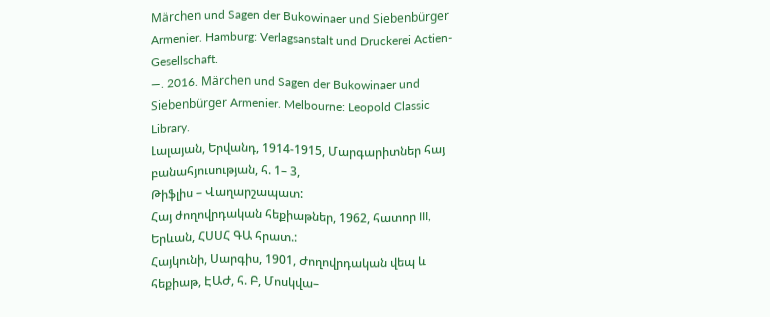Märchen und Sagen der Bukowinaer und Siebenbürger
Armenier. Hamburg: Verlagsanstalt und Druckerei Actien-Gesellschaft.
—. 2016. Märchen und Sagen der Bukowinaer und Siebenbürger Armenier. Melbourne: Leopold Classic Library.
Լալայան, Երվանդ, 1914-1915, Մարգարիտներ հայ բանահյուսության, հ. 1– 3,
Թիֆլիս – Վաղարշապատ:
Հայ ժողովրդական հեքիաթներ, 1962, հատոր III, Երևան, ՀՍՍՀ ԳԱ հրատ.:
Հայկունի, Սարգիս, 1901, Ժողովրդական վեպ և հեքիաթ, ԷԱԺ, հ. Բ, Մոսկվա–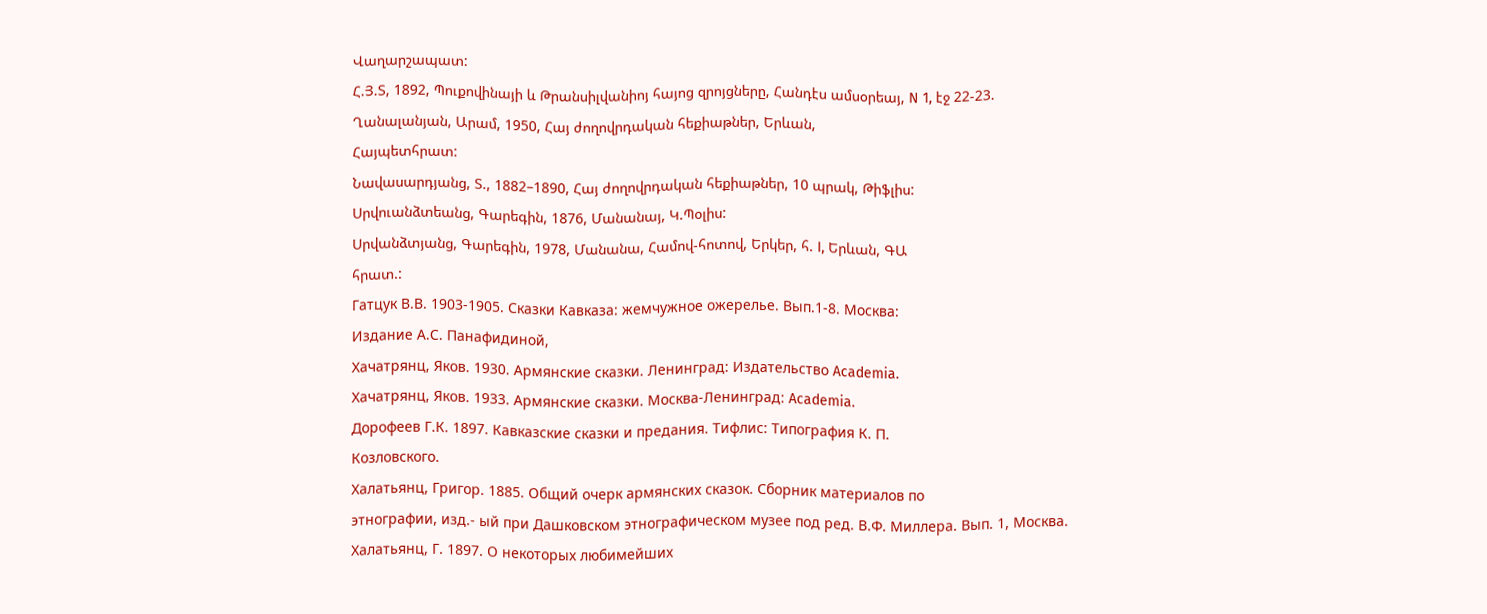Վաղարշապատ:
Հ.Յ.Տ, 1892, Պուքովինայի և Թրանսիլվանիոյ հայոց զրոյցները, Հանդէս ամսօրեայ, N 1, էջ 22-23.
Ղանալանյան, Արամ, 1950, Հայ ժողովրդական հեքիաթներ, Երևան,
Հայպետհրատ:
Նավասարդյանց, Տ., 1882–1890, Հայ ժողովրդական հեքիաթներ, 10 պրակ, Թիֆլիս:
Սրվուանձտեանց, Գարեգին, 1876, Մանանայ, Կ.Պօլիս:
Սրվանձտյանց, Գարեգին, 1978, Մանանա, Համով-հոտով, Երկեր, հ. I, Երևան, ԳԱ
հրատ.:
Гатцук В.В. 1903-1905. Сказки Кавказа: жемчужное ожерелье. Вып.1-8. Москва:
Издание А.С. Панафидиной,
Хачатрянц, Яков. 1930. Армянские сказки. Ленинград: Издательство Academia.
Хачатрянц, Яков. 1933. Армянские сказки. Москва-Ленинград: Academia.
Дорофеев Г.К. 1897. Кавказские сказки и предания. Тифлис: Типография К. П.
Козловского.
Халатьянц, Григор. 1885. Общий очерк армянских сказок. Сборник материалов по
этнографии, изд.- ый при Дашковском этнографическом музее под ред. В.Ф. Миллера. Вып. 1, Москва.
Халатьянц, Г. 1897. О некоторых любимейших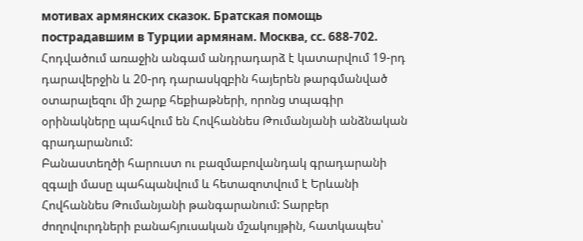мотивах армянских сказок. Братская помощь пострадавшим в Турции армянам. Москва, сс. 688-702.
Հոդվածում առաջին անգամ անդրադարձ է կատարվում 19-րդ դարավերջին և 20-րդ դարասկզբին հայերեն թարգմանված օտարալեզու մի շարք հեքիաթների, որոնց տպագիր օրինակները պահվում են Հովհաննես Թումանյանի անձնական գրադարանում:
Բանաստեղծի հարուստ ու բազմաբովանդակ գրադարանի զգալի մասը պահպանվում և հետազոտվում է Երևանի Հովհաննես Թումանյանի թանգարանում: Տարբեր ժողովուրդների բանահյուսական մշակույթին, հատկապես՝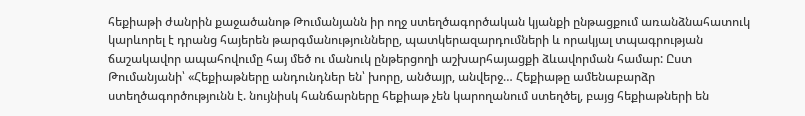հեքիաթի ժանրին քաջածանոթ Թումանյանն իր ողջ ստեղծագործական կյանքի ընթացքում առանձնահատուկ կարևորել է դրանց հայերեն թարգմանությունները, պատկերազարդումների և որակյալ տպագրության ճաշակավոր ապահովումը հայ մեծ ու մանուկ ընթերցողի աշխարհայացքի ձևավորման համար: Ըստ Թումանյանի՝ «Հեքիաթները անդունդներ են՝ խորը, անծայր, անվերջ… Հեքիաթը ամենաբարձր ստեղծագործությունն է. նույնիսկ հանճարները հեքիաթ չեն կարողանում ստեղծել, բայց հեքիաթների են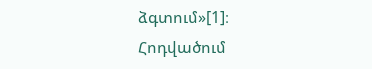ձգտում»[1]։
Հոդվածում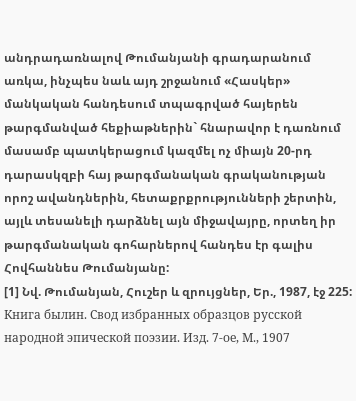անդրադառնալով Թումանյանի գրադարանում առկա, ինչպես նաև այդ շրջանում «Հասկեր» մանկական հանդեսում տպագրված հայերեն թարգմանված հեքիաթներին` հնարավոր է դառնում մասամբ պատկերացում կազմել ոչ միայն 20-րդ դարասկզբի հայ թարգմանական գրականության որոշ ավանդներին, հետաքրքրությունների շերտին, այլև տեսանելի դարձնել այն միջավայրը, որտեղ իր թարգմանական գոհարներով հանդես էր գալիս Հովհաննես Թումանյանը:
[1] Նվ. Թումանյան, Հուշեր և զրույցներ, Եր., 1987, էջ 225:
Книга былин. Свод избранных образцов русской народной эпической поэзии. Изд. 7-ое, М., 1907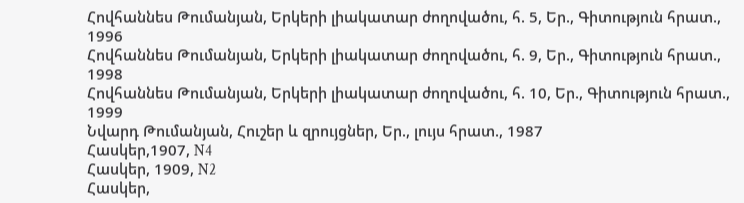Հովհաննես Թումանյան, Երկերի լիակատար ժողովածու, հ. 5, Եր., Գիտություն հրատ., 1996
Հովհաննես Թումանյան, Երկերի լիակատար ժողովածու, հ. 9, Եր., Գիտություն հրատ., 1998
Հովհաննես Թումանյան, Երկերի լիակատար ժողովածու, հ. 10, Եր., Գիտություն հրատ., 1999
Նվարդ Թումանյան, Հուշեր և զրույցներ, Եր., լույս հրատ., 1987
Հասկեր,1907, N4
Հասկեր, 1909, N2
Հասկեր,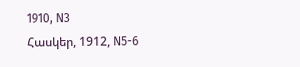1910, N3
Հասկեր, 1912, N5-6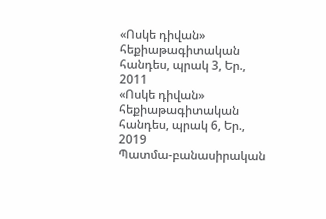«Ոսկե դիվան» հեքիաթագիտական հանդես, պրակ 3, Եր., 2011
«Ոսկե դիվան» հեքիաթագիտական հանդես, պրակ 6, Եր., 2019
Պատմա-բանասիրական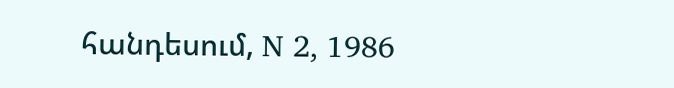հանդեսում, N 2, 1986